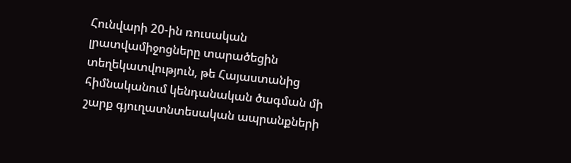Հունվարի 20-ին ռուսական լրատվամիջոցները տարածեցին տեղեկատվություն, թե Հայաստանից հիմնականում կենդանական ծագման մի շարք գյուղատնտեսական ապրանքների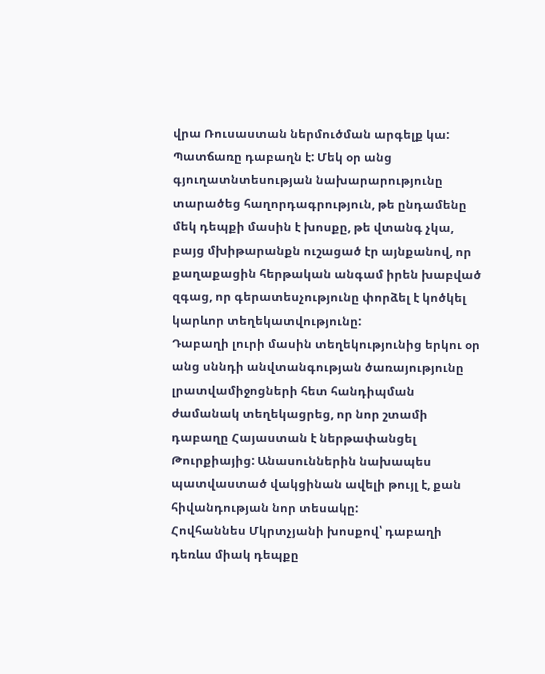վրա Ռուսաստան ներմուծման արգելք կա: Պատճառը դաբաղն է: Մեկ օր անց գյուղատնտեսության նախարարությունը տարածեց հաղորդագրություն, թե ընդամենը մեկ դեպքի մասին է խոսքը, թե վտանգ չկա, բայց մխիթարանքն ուշացած էր այնքանով, որ քաղաքացին հերթական անգամ իրեն խաբված զգաց, որ գերատեսչությունը փորձել է կոծկել կարևոր տեղեկատվությունը:
Դաբաղի լուրի մասին տեղեկությունից երկու օր անց սննդի անվտանգության ծառայությունը լրատվամիջոցների հետ հանդիպման ժամանակ տեղեկացրեց, որ նոր շտամի դաբաղը Հայաստան է ներթափանցել Թուրքիայից: Անասուններին նախապես պատվաստած վակցինան ավելի թույլ է, քան հիվանդության նոր տեսակը:
Հովհաննես Մկրտչյանի խոսքով՝ դաբաղի դեռևս միակ դեպքը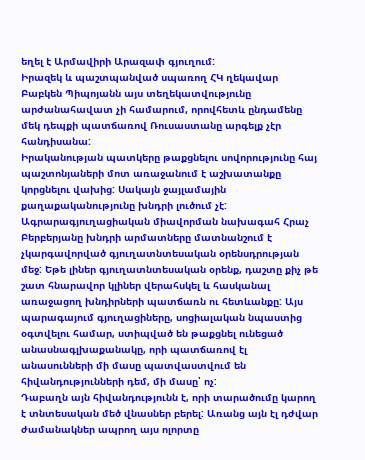եղել է Արմավիրի Արազափ գյուղում:
Իրազեկ և պաշտպանված սպառող ՀԿ ղեկավար Բաբկեն Պիպոյանն այս տեղեկատվությունը արժանահավատ չի համարում, որովհետև ընդամենը մեկ դեպքի պատճառով Ռուսաստանը արգելք չէր հանդիսանա:
Իրականության պատկերը թաքցնելու սովորությունը հայ պաշտոնյաների մոտ առաջանում է աշխատանքը կորցնելու վախից: Սակայն ջայլամային քաղաքականությունը խնդրի լուծում չէ:
Ագրարագյուղացիական միավորման նախագահ Հրաչ Բերբերյանը խնդրի արմատները մատնանշում է չկարգավորված գյուղատնտեսական օրենսդրության մեջ: Եթե լիներ գյուղատնտեսական օրենք, դաշտը քիչ թե շատ հնարավոր կլիներ վերահսկել և հասկանալ առաջացող խնդիրների պատճառն ու հետևանքը: Այս պարագայում գյուղացիները, սոցիալական նպաստից օգտվելու համար, ստիպված են թաքցնել ունեցած անասնագլխաքանակը, որի պատճառով էլ անասունների մի մասը պատվաստվում են հիվանդությունների դեմ, մի մասը՝ ոչ:
Դաբաղն այն հիվանդությունն է, որի տարածումը կարող է տնտեսական մեծ վնասներ բերել: Առանց այն էլ դժվար ժամանակներ ապրող այս ոլորտը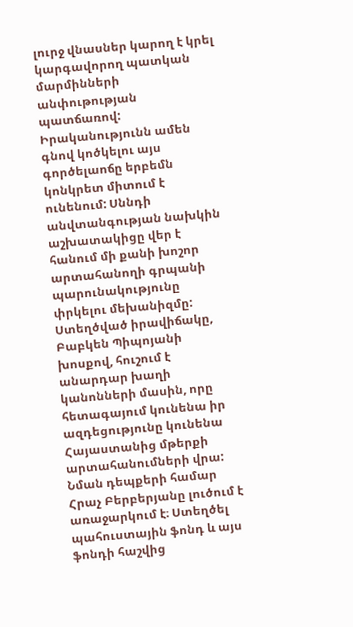լուրջ վնասներ կարող է կրել կարգավորող պատկան մարմինների անփութության պատճառով:
Իրականությունն ամեն գնով կոծկելու այս գործելաոճը երբեմն կոնկրետ միտում է ունենում: Սննդի անվտանգության նախկին աշխատակիցը վեր է հանում մի քանի խոշոր արտահանողի գրպանի պարունակությունը փրկելու մեխանիզմը:
Ստեղծված իրավիճակը, Բաբկեն Պիպոյանի խոսքով, հուշում է անարդար խաղի կանոնների մասին, որը հետագայում կունենա իր ազդեցությունը կունենա Հայաստանից մթերքի արտահանումների վրա:
Նման դեպքերի համար Հրաչ Բերբերյանը լուծում է առաջարկում է։ Ստեղծել պահուստային ֆոնդ և այս ֆոնդի հաշվից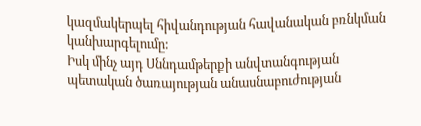կազմակերպել հիվանդության հավանական բռնկման կանխարգելումը:
Իսկ մինչ այդ Սննդամթերքի անվտանգության պետական ծառայության անասնաբուժության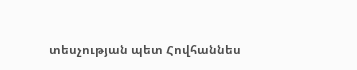տեսչության պետ Հովհաննես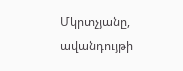Մկրտչյանը, ավանդույթի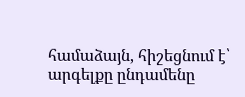համաձայն, հիշեցնում է՝ արգելքը ընդամենը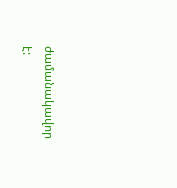ժամանակավոր է: